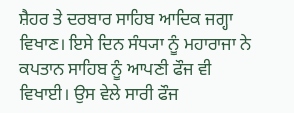ਸ਼ੈਹਰ ਤੇ ਦਰਬਾਰ ਸਾਹਿਬ ਆਦਿਕ ਜਗ੍ਹਾ ਵਿਖਾਣ। ਇਸੇ ਦਿਨ ਸੰਧ੍ਯਾ ਨੂੰ ਮਹਾਰਾਜਾ ਨੇ ਕਪਤਾਨ ਸਾਹਿਬ ਨੂੰ ਆਪਣੀ ਫੌਜ ਵੀ ਵਿਖਾਈ। ਉਸ ਵੇਲੇ ਸਾਰੀ ਫੌਜ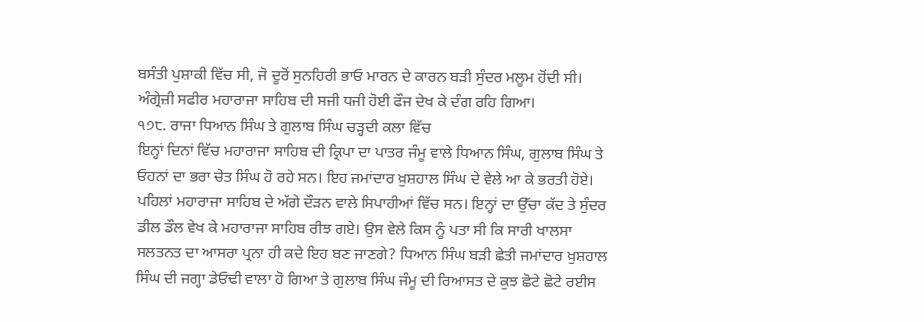ਬਸੰਤੀ ਪੁਸ਼ਾਕੀ ਵਿੱਚ ਸੀ, ਜੋ ਦੂਰੋਂ ਸੁਨਹਿਰੀ ਭਾਓ ਮਾਰਨ ਦੇ ਕਾਰਨ ਬੜੀ ਸੁੰਦਰ ਮਲੂਮ ਹੋਂਦੀ ਸੀ। ਅੰਗ੍ਰੇਜ਼ੀ ਸਫੀਰ ਮਹਾਰਾਜਾ ਸਾਹਿਬ ਦੀ ਸਜੀ ਧਜੀ ਹੋਈ ਫੌਜ ਦੇਖ ਕੇ ਦੰਗ ਰਹਿ ਗਿਆ।
੧੭੮. ਰਾਜਾ ਧਿਆਨ ਸਿੰਘ ਤੇ ਗੁਲਾਬ ਸਿੰਘ ਚੜ੍ਹਦੀ ਕਲਾ ਵਿੱਚ
ਇਨ੍ਹਾਂ ਦਿਨਾਂ ਵਿੱਚ ਮਹਾਰਾਜਾ ਸਾਹਿਬ ਦੀ ਕ੍ਰਿਪਾ ਦਾ ਪਾਤਰ ਜੰਮੂ ਵਾਲੇ ਧਿਆਨ ਸਿੰਘ, ਗੁਲਾਬ ਸਿੰਘ ਤੇ ਓਹਨਾਂ ਦਾ ਭਰਾ ਚੇਤ ਸਿੰਘ ਹੋ ਰਹੇ ਸਨ। ਇਹ ਜਮਾਂਦਾਰ ਖ਼ੁਸ਼ਹਾਲ ਸਿੰਘ ਦੇ ਵੇਲੇ ਆ ਕੇ ਭਰਤੀ ਹੋਏ। ਪਹਿਲਾਂ ਮਹਾਰਾਜਾ ਸਾਹਿਬ ਦੇ ਅੱਗੇ ਦੌੜਨ ਵਾਲੇ ਸਿਪਾਹੀਆਂ ਵਿੱਚ ਸਨ। ਇਨ੍ਹਾਂ ਦਾ ਉੱਚਾ ਕੱਦ ਤੇ ਸੁੰਦਰ ਡੀਲ ਡੌਲ ਵੇਖ ਕੇ ਮਹਾਰਾਜਾ ਸਾਹਿਬ ਰੀਝ ਗਏ। ਉਸ ਵੇਲੇ ਕਿਸ ਨੂੰ ਪਤਾ ਸੀ ਕਿ ਸਾਰੀ ਖਾਲਸਾ ਸਲਤਨਤ ਦਾ ਆਸਰਾ ਪ੍ਰਨਾ ਹੀ ਕਦੇ ਇਹ ਬਣ ਜਾਣਗੇ? ਧਿਆਨ ਸਿੰਘ ਬੜੀ ਛੇਤੀ ਜਮਾਂਦਾਰ ਖ਼ੁਸ਼ਹਾਲ ਸਿੰਘ ਦੀ ਜਗ੍ਹਾ ਡੇਓਢੀ ਵਾਲਾ ਹੋ ਗਿਆ ਤੇ ਗੁਲਾਬ ਸਿੰਘ ਜੰਮੂ ਦੀ ਰਿਆਸਤ ਦੇ ਕੁਝ ਛੋਟੇ ਛੋਟੇ ਰਈਸ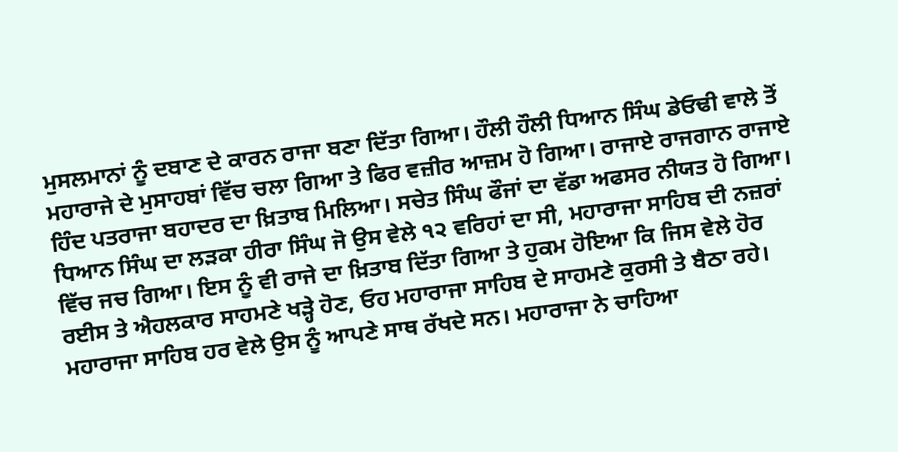ਮੁਸਲਮਾਨਾਂ ਨੂੰ ਦਬਾਣ ਦੇ ਕਾਰਨ ਰਾਜਾ ਬਣਾ ਦਿੱਤਾ ਗਿਆ। ਹੌਲੀ ਹੌਲੀ ਧਿਆਨ ਸਿੰਘ ਡੇਓਢੀ ਵਾਲੇ ਤੋਂ ਮਹਾਰਾਜੇ ਦੇ ਮੁਸਾਹਬਾਂ ਵਿੱਚ ਚਲਾ ਗਿਆ ਤੇ ਫਿਰ ਵਜ਼ੀਰ ਆਜ਼ਮ ਹੋ ਗਿਆ। ਰਾਜਾਏ ਰਾਜਗਾਨ ਰਾਜਾਏ ਹਿੰਦ ਪਤਰਾਜਾ ਬਹਾਦਰ ਦਾ ਖ਼ਿਤਾਬ ਮਿਲਿਆ। ਸਚੇਤ ਸਿੰਘ ਫੌਜਾਂ ਦਾ ਵੱਡਾ ਅਫਸਰ ਨੀਯਤ ਹੋ ਗਿਆ। ਧਿਆਨ ਸਿੰਘ ਦਾ ਲੜਕਾ ਹੀਰਾ ਸਿੰਘ ਜੋ ਉਸ ਵੇਲੇ ੧੨ ਵਰਿਹਾਂ ਦਾ ਸੀ, ਮਹਾਰਾਜਾ ਸਾਹਿਬ ਦੀ ਨਜ਼ਰਾਂ ਵਿੱਚ ਜਚ ਗਿਆ। ਇਸ ਨੂੰ ਵੀ ਰਾਜੇ ਦਾ ਖ਼ਿਤਾਬ ਦਿੱਤਾ ਗਿਆ ਤੇ ਹੁਕਮ ਹੋਇਆ ਕਿ ਜਿਸ ਵੇਲੇ ਹੋਰ ਰਈਸ ਤੇ ਐਹਲਕਾਰ ਸਾਹਮਣੇ ਖੜ੍ਹੇ ਹੋਣ, ਓਹ ਮਹਾਰਾਜਾ ਸਾਹਿਬ ਦੇ ਸਾਹਮਣੇ ਕੁਰਸੀ ਤੇ ਬੈਠਾ ਰਹੇ। ਮਹਾਰਾਜਾ ਸਾਹਿਬ ਹਰ ਵੇਲੇ ਉਸ ਨੂੰ ਆਪਣੇ ਸਾਥ ਰੱਖਦੇ ਸਨ। ਮਹਾਰਾਜਾ ਨੇ ਚਾਹਿਆ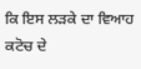ਕਿ ਇਸ ਲੜਕੇ ਦਾ ਵਿਆਹ ਕਟੋਚ ਦੇ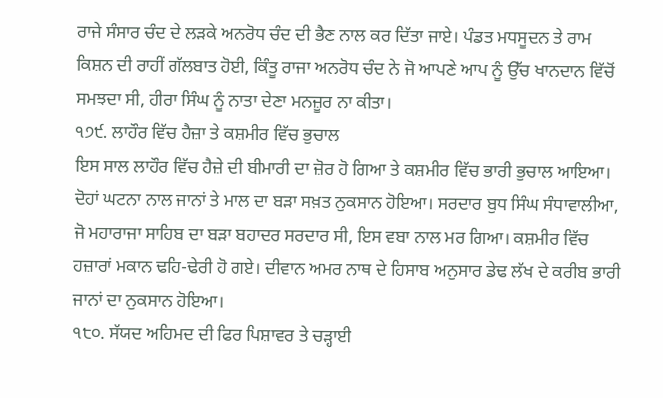ਰਾਜੇ ਸੰਸਾਰ ਚੰਦ ਦੇ ਲੜਕੇ ਅਨਰੋਧ ਚੰਦ ਦੀ ਭੈਣ ਨਾਲ ਕਰ ਦਿੱਤਾ ਜਾਏ। ਪੰਡਤ ਮਧਸੂਦਨ ਤੇ ਰਾਮ ਕਿਸ਼ਨ ਦੀ ਰਾਹੀਂ ਗੱਲਬਾਤ ਹੋਈ, ਕਿੰਤੂ ਰਾਜਾ ਅਨਰੋਧ ਚੰਦ ਨੇ ਜੋ ਆਪਣੇ ਆਪ ਨੂੰ ਉੱਚ ਖਾਨਦਾਨ ਵਿੱਚੋਂ ਸਮਝਦਾ ਸੀ, ਹੀਰਾ ਸਿੰਘ ਨੂੰ ਨਾਤਾ ਦੇਣਾ ਮਨਜ਼ੂਰ ਨਾ ਕੀਤਾ।
੧੭੯. ਲਾਹੌਰ ਵਿੱਚ ਹੈਜ਼ਾ ਤੇ ਕਸ਼ਮੀਰ ਵਿੱਚ ਭੁਚਾਲ
ਇਸ ਸਾਲ ਲਾਹੌਰ ਵਿੱਚ ਹੈਜ਼ੇ ਦੀ ਬੀਮਾਰੀ ਦਾ ਜ਼ੋਰ ਹੋ ਗਿਆ ਤੇ ਕਸ਼ਮੀਰ ਵਿੱਚ ਭਾਰੀ ਭੁਚਾਲ ਆਇਆ। ਦੋਹਾਂ ਘਟਨਾ ਨਾਲ ਜਾਨਾਂ ਤੇ ਮਾਲ ਦਾ ਬੜਾ ਸਖ਼ਤ ਨੁਕਸਾਨ ਹੋਇਆ। ਸਰਦਾਰ ਬੁਧ ਸਿੰਘ ਸੰਧਾਵਾਲੀਆ, ਜੋ ਮਹਾਰਾਜਾ ਸਾਹਿਬ ਦਾ ਬੜਾ ਬਹਾਦਰ ਸਰਦਾਰ ਸੀ, ਇਸ ਵਬਾ ਨਾਲ ਮਰ ਗਿਆ। ਕਸ਼ਮੀਰ ਵਿੱਚ ਹਜ਼ਾਰਾਂ ਮਕਾਨ ਢਹਿ-ਢੇਰੀ ਹੋ ਗਏ। ਦੀਵਾਨ ਅਮਰ ਨਾਥ ਦੇ ਹਿਸਾਬ ਅਨੁਸਾਰ ਡੇਢ ਲੱਖ ਦੇ ਕਰੀਬ ਭਾਰੀ ਜਾਨਾਂ ਦਾ ਨੁਕਸਾਨ ਹੋਇਆ।
੧੮੦. ਸੱਯਦ ਅਹਿਮਦ ਦੀ ਫਿਰ ਪਿਸ਼ਾਵਰ ਤੇ ਚੜ੍ਹਾਈ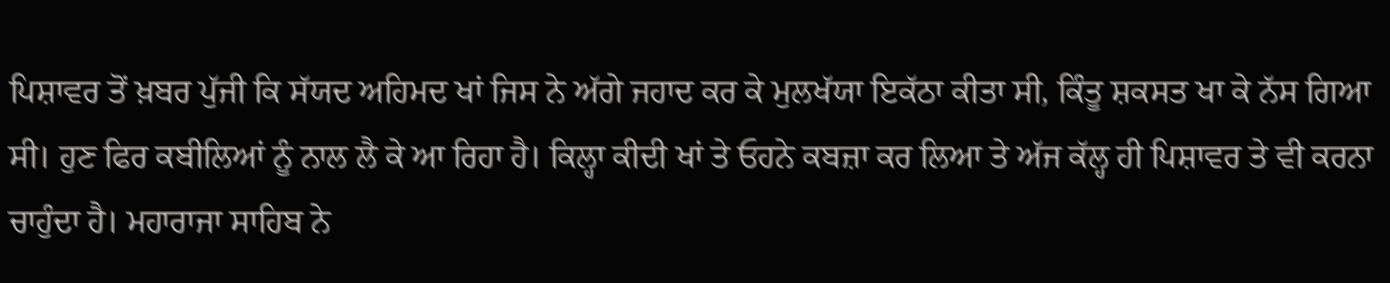ਪਿਸ਼ਾਵਰ ਤੋਂ ਖ਼ਬਰ ਪੁੱਜੀ ਕਿ ਸੱਯਦ ਅਹਿਮਦ ਖਾਂ ਜਿਸ ਨੇ ਅੱਗੇ ਜਹਾਦ ਕਰ ਕੇ ਮੁਲਖੱਯਾ ਇਕੱਠਾ ਕੀਤਾ ਸੀ, ਕਿੰਤੂ ਸ਼ਕਸਤ ਖਾ ਕੇ ਨੱਸ ਗਿਆ ਸੀ। ਹੁਣ ਫਿਰ ਕਬੀਲਿਆਂ ਨੂੰ ਨਾਲ ਲੈ ਕੇ ਆ ਰਿਹਾ ਹੈ। ਕਿਲ੍ਹਾ ਕੀਦੀ ਖਾਂ ਤੇ ਓਹਨੇ ਕਬਜ਼ਾ ਕਰ ਲਿਆ ਤੇ ਅੱਜ ਕੱਲ੍ਹ ਹੀ ਪਿਸ਼ਾਵਰ ਤੇ ਵੀ ਕਰਨਾ ਚਾਹੁੰਦਾ ਹੈ। ਮਹਾਰਾਜਾ ਸਾਹਿਬ ਨੇ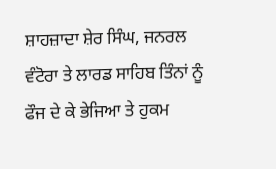ਸ਼ਾਹਜ਼ਾਦਾ ਸ਼ੇਰ ਸਿੰਘ, ਜਨਰਲ ਵੰਟੋਰਾ ਤੇ ਲਾਰਡ ਸਾਹਿਬ ਤਿੰਨਾਂ ਨੂੰ ਫੌਜ ਦੇ ਕੇ ਭੇਜਿਆ ਤੇ ਹੁਕਮ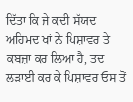ਦਿੱਤਾ ਕਿ ਜੇ ਕਦੀ ਸੱਯਦ ਅਹਿਮਦ ਖਾਂ ਨੇ ਪਿਸ਼ਾਵਰ ਤੇ ਕਬਜ਼ਾ ਕਰ ਲਿਆ ਹੈ, ਤਦ ਲੜਾਈ ਕਰ ਕੇ ਪਿਸ਼ਾਵਰ ਓਸ ਤੋਂ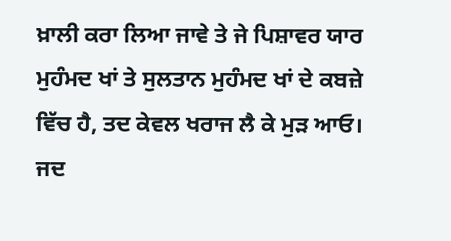ਖ਼ਾਲੀ ਕਰਾ ਲਿਆ ਜਾਵੇ ਤੇ ਜੇ ਪਿਸ਼ਾਵਰ ਯਾਰ ਮੁਹੰਮਦ ਖਾਂ ਤੇ ਸੁਲਤਾਨ ਮੁਹੰਮਦ ਖਾਂ ਦੇ ਕਬਜ਼ੇ ਵਿੱਚ ਹੈ, ਤਦ ਕੇਵਲ ਖਰਾਜ ਲੈ ਕੇ ਮੁੜ ਆਓ। ਜਦ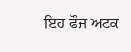ਇਹ ਫੌਜ ਅਟਕ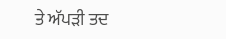ਤੇ ਅੱਪੜੀ ਤਦ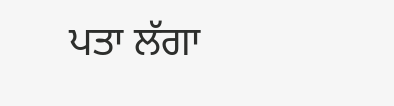ਪਤਾ ਲੱਗਾ